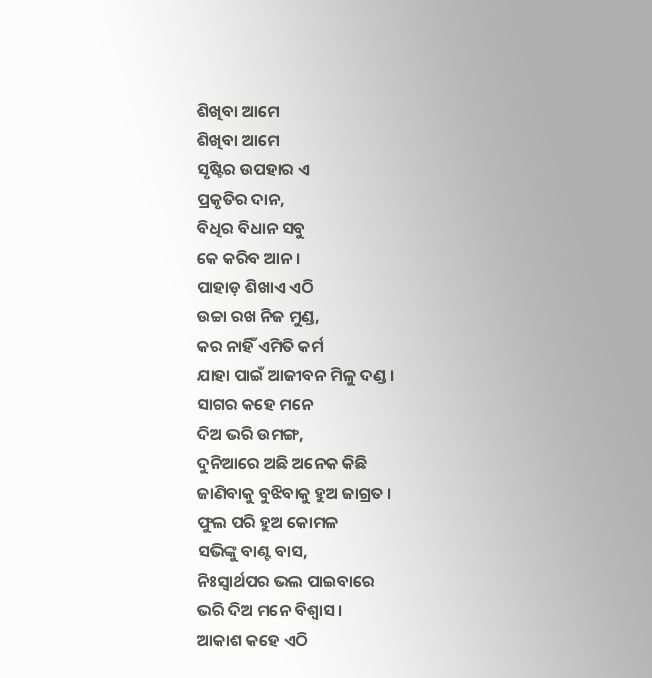ଶିଖିବା ଆମେ
ଶିଖିବା ଆମେ
ସୃଷ୍ଟିର ଉପହାର ଏ
ପ୍ରକୃତିର ଦାନ,
ବିଧିର ବିଧାନ ସବୁ
କେ କରିବ ଆନ ।
ପାହାଡ଼ ଶିଖାଏ ଏଠି
ଉଚ୍ଚା ରଖ ନିଜ ମୁଣ୍ଡ,
କର ନାହିଁ ଏମିତି କର୍ମ
ଯାହା ପାଇଁ ଆଜୀବନ ମିଳୁ ଦଣ୍ଡ ।
ସାଗର କହେ ମନେ
ଦିଅ ଭରି ଉମଙ୍ଗ,
ଦୁନିଆରେ ଅଛି ଅନେକ କିଛି
ଜାଣିବାକୁ ବୁଝିବାକୁ ହୁଅ ଜାଗ୍ରତ ।
ଫୁଲ ପରି ହୁଅ କୋମଳ
ସଭିଙ୍କୁ ବାଣ୍ଟ ବାସ,
ନିଃସ୍ୱାର୍ଥପର ଭଲ ପାଇବାରେ
ଭରି ଦିଅ ମନେ ବିଶ୍ୱାସ ।
ଆକାଶ କହେ ଏଠି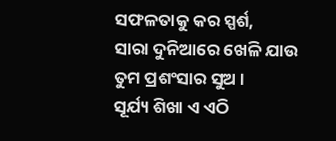ସଫଳତାକୁ କର ସ୍ପର୍ଶ,
ସାରା ଦୁନିଆରେ ଖେଳି ଯାଉ
ତୁମ ପ୍ରଶଂସାର ସୁଅ ।
ସୂର୍ଯ୍ୟ ଶିଖା ଏ ଏଠି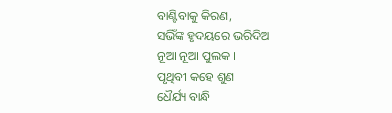ବାଣ୍ଟିବାକୁ କିରଣ,
ସଭିଁଙ୍କ ହୃଦୟରେ ଭରିଦିଅ
ନୂଆ ନୂଆ ପୁଲକ ।
ପୃଥିବୀ କହେ ଶୁଣ
ଧୈର୍ଯ୍ୟ ବାନ୍ଧି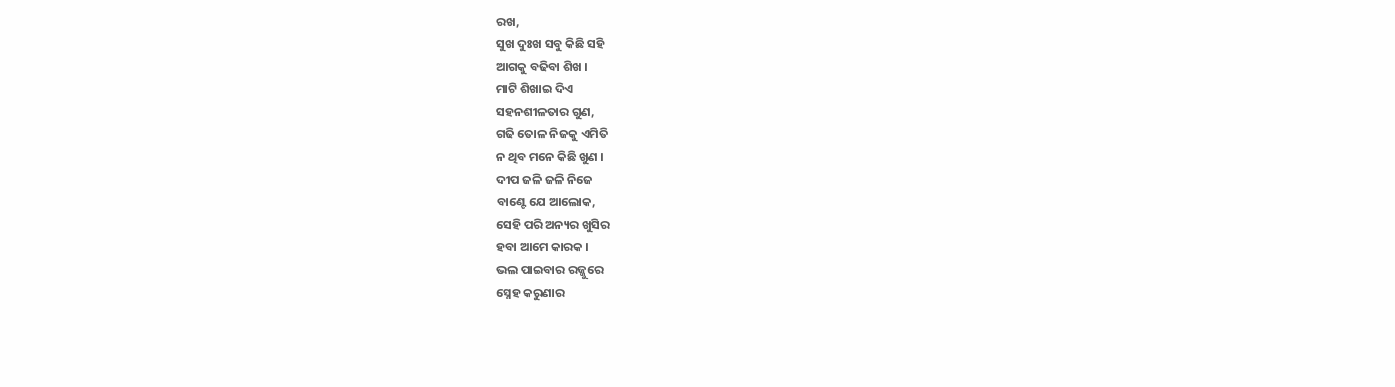ରଖ,
ସୁଖ ଦୁଃଖ ସବୁ କିଛି ସହି
ଆଗକୁ ବଢିବା ଶିଖ ।
ମାଟି ଶିଖାଇ ଦିଏ
ସହନଶୀଳତାର ଗୁଣ,
ଗଢି ତୋଳ ନିଜକୁ ଏମିତି
ନ ଥିବ ମନେ କିଛି ଖୁଣ ।
ଦୀପ ଜଳି ଜଳି ନିଜେ
ବାଣ୍ଟେ ଯେ ଆଲୋକ,
ସେହି ପରି ଅନ୍ୟର ଖୁସିର
ହବା ଆମେ କାରକ ।
ଭଲ ପାଇବାର ରଜ୍ଜୁରେ
ସ୍ନେହ କରୁଣାର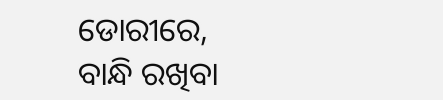ଡୋରୀରେ,
ବାନ୍ଧି ରଖିବା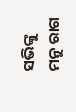ସଭିଙ୍କୁ
ମନୁ ରାଗ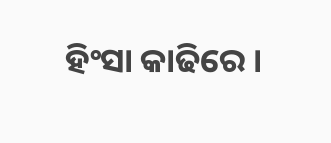ହିଂସା କାଢିରେ ।